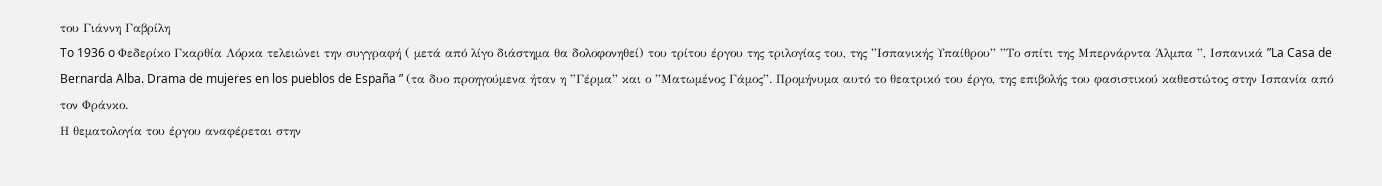του Γιάννη Γαβρίλη
To 1936 o Φεδερίκο Γκαρθία Λόρκα τελειώνει την συγγραφή ( μετά από λίγο διάστημα θα δολοφονηθεί) του τρίτου έργου της τριλογίας του, της ”Ισπανικής Υπαίθρου” ”Το σπίτι της Μπερνάρντα Άλμπα ”, Ισπανικά ”La Casa de Bernarda Alba. Drama de mujeres en los pueblos de España ” (τα δυο προηγούμενα ήταν η ”Γέρμα” και ο ”Ματωμένος Γάμος”. Προμήνυμα αυτό το θεατρικό του έργο, της επιβολής του φασιστικού καθεστώτος στην Ισπανία από τον Φράνκο.
Η θεματολογία του έργου αναφέρεται στην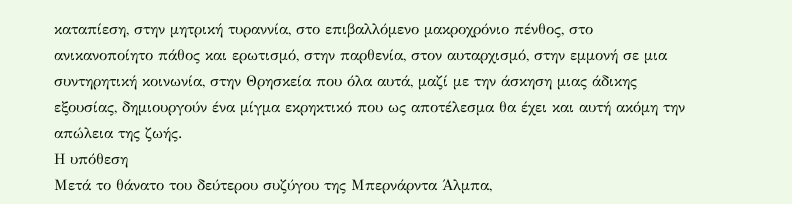καταπίεση, στην μητρική τυραννία, στο επιβαλλόμενο μακροχρόνιο πένθος, στο ανικανοποίητο πάθος και ερωτισμό, στην παρθενία, στον αυταρχισμό, στην εμμονή σε μια συντηρητική κοινωνία, στην Θρησκεία που όλα αυτά, μαζί με την άσκηση μιας άδικης εξουσίας, δημιουργούν ένα μίγμα εκρηκτικό που ως αποτέλεσμα θα έχει και αυτή ακόμη την απώλεια της ζωής.
Η υπόθεση
Μετά το θάνατο του δεύτερου συζύγου της Μπερνάρντα Άλμπα,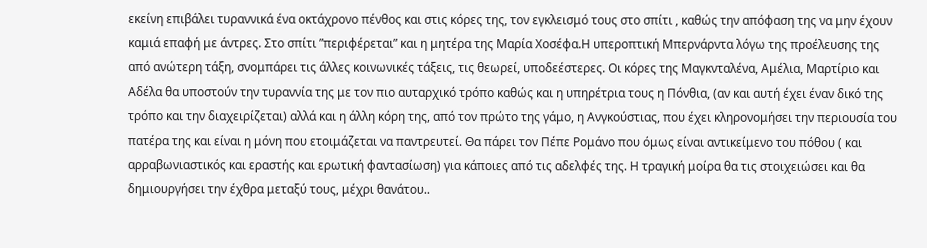εκείνη επιβάλει τυραννικά ένα οκτάχρονο πένθος και στις κόρες της, τον εγκλεισμό τους στο σπίτι , καθώς την απόφαση της να μην έχουν καμιά επαφή με άντρες. Στο σπίτι ”περιφέρεται” και η μητέρα της Μαρία Χοσέφα.Η υπεροπτική Μπερνάρντα λόγω της προέλευσης της από ανώτερη τάξη, σνομπάρει τις άλλες κοινωνικές τάξεις, τις θεωρεί, υποδεέστερες. Οι κόρες της Μαγκνταλένα, Αμέλια, Μαρτίριο και Αδέλα θα υποστούν την τυραννία της με τον πιο αυταρχικό τρόπο καθώς και η υπηρέτρια τους η Πόνθια, (αν και αυτή έχει έναν δικό της τρόπο και την διαχειρίζεται) αλλά και η άλλη κόρη της, από τον πρώτο της γάμο, η Ανγκούστιας, που έχει κληρονομήσει την περιουσία του πατέρα της και είναι η μόνη που ετοιμάζεται να παντρευτεί. Θα πάρει τον Πέπε Ρομάνο που όμως είναι αντικείμενο του πόθου ( και αρραβωνιαστικός και εραστής και ερωτική φαντασίωση) για κάποιες από τις αδελφές της. Η τραγική μοίρα θα τις στοιχειώσει και θα δημιουργήσει την έχθρα μεταξύ τους, μέχρι θανάτου..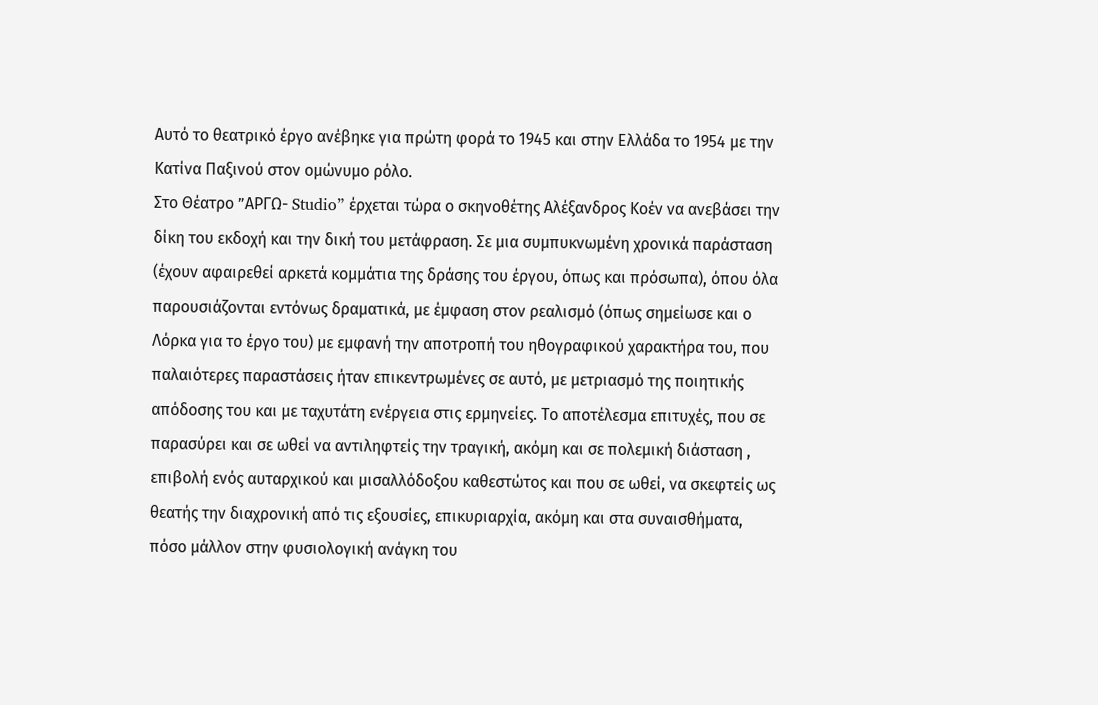Αυτό το θεατρικό έργο ανέβηκε για πρώτη φορά το 1945 και στην Ελλάδα το 1954 με την Κατίνα Παξινού στον ομώνυμο ρόλο.
Στο Θέατρο ”ΑΡΓΩ- Studio” έρχεται τώρα ο σκηνοθέτης Αλέξανδρος Κοέν να ανεβάσει την δίκη του εκδοχή και την δική του μετάφραση. Σε μια συμπυκνωμένη χρονικά παράσταση (έχουν αφαιρεθεί αρκετά κομμάτια της δράσης του έργου, όπως και πρόσωπα), όπου όλα παρουσιάζονται εντόνως δραματικά, με έμφαση στον ρεαλισμό (όπως σημείωσε και ο Λόρκα για το έργο του) με εμφανή την αποτροπή του ηθογραφικού χαρακτήρα του, που παλαιότερες παραστάσεις ήταν επικεντρωμένες σε αυτό, με μετριασμό της ποιητικής απόδοσης του και με ταχυτάτη ενέργεια στις ερμηνείες. Το αποτέλεσμα επιτυχές, που σε παρασύρει και σε ωθεί να αντιληφτείς την τραγική, ακόμη και σε πολεμική διάσταση , επιβολή ενός αυταρχικού και μισαλλόδοξου καθεστώτος και που σε ωθεί, να σκεφτείς ως θεατής την διαχρονική από τις εξουσίες, επικυριαρχία, ακόμη και στα συναισθήματα, πόσο μάλλον στην φυσιολογική ανάγκη του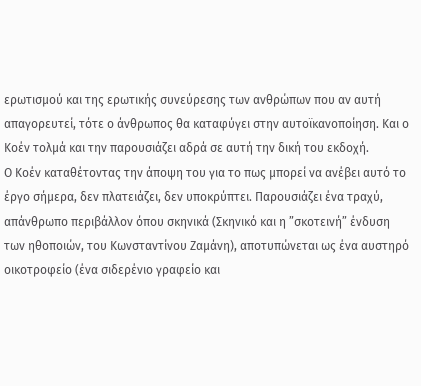ερωτισμού και της ερωτικής συνεύρεσης των ανθρώπων που αν αυτή απαγορευτεί, τότε ο άνθρωπος θα καταφύγει στην αυτοϊκανοποίηση. Και ο Κοέν τολμά και την παρουσιάζει αδρά σε αυτή την δική του εκδοχή.
Ο Κοέν καταθέτοντας την άποψη του για το πως μπορεί να ανέβει αυτό το έργο σήμερα, δεν πλατειάζει, δεν υποκρύπτει. Παρουσιάζει ένα τραχύ, απάνθρωπο περιβάλλον όπου σκηνικά (Σκηνικό και η ”σκοτεινή” ένδυση των ηθοποιών, του Κωνσταντίνου Ζαμάνη), αποτυπώνεται ως ένα αυστηρό οικοτροφείο (ένα σιδερένιο γραφείο και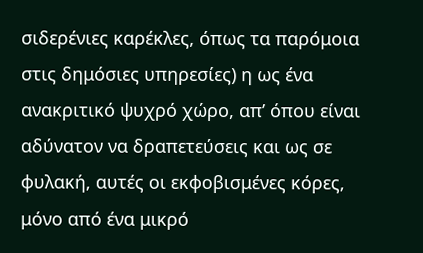σιδερένιες καρέκλες, όπως τα παρόμοια στις δημόσιες υπηρεσίες) η ως ένα ανακριτικό ψυχρό χώρο, απ’ όπου είναι αδύνατον να δραπετεύσεις και ως σε φυλακή, αυτές οι εκφοβισμένες κόρες, μόνο από ένα μικρό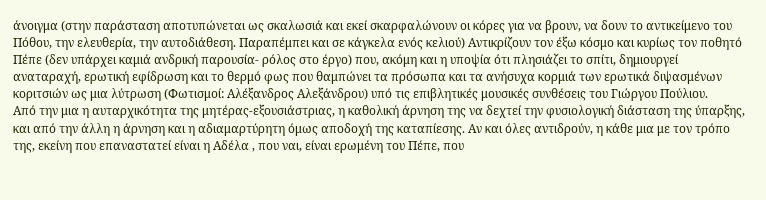άνοιγμα (στην παράσταση αποτυπώνεται ως σκαλωσιά και εκεί σκαρφαλώνουν οι κόρες για να βρουν, να δουν το αντικείμενο του Πόθου, την ελευθερία, την αυτοδιάθεση. Παραπέμπει και σε κάγκελα ενός κελιού) Αντικρίζουν τον έξω κόσμο και κυρίως τον ποθητό Πέπε (δεν υπάρχει καμιά ανδρική παρουσία- ρόλος στο έργο) που, ακόμη και η υποψία ότι πλησιάζει το σπίτι, δημιουργεί αναταραχή, ερωτική εφίδρωση και το θερμό φως που θαμπώνει τα πρόσωπα και τα ανήσυχα κορμιά των ερωτικά διψασμένων κοριτσιών ως μια λύτρωση (Φωτισμοί: Αλέξανδρος Αλεξάνδρου) υπό τις επιβλητικές μουσικές συνθέσεις του Γιώργου Πούλιου.
Από την μια η αυταρχικότητα της μητέρας-εξουσιάστριας, η καθολική άρνηση της να δεχτεί την φυσιολογική διάσταση της ύπαρξης, και από την άλλη η άρνηση και η αδιαμαρτύρητη όμως αποδοχή της καταπίεσης. Αν και όλες αντιδρούν, η κάθε μια με τον τρόπο της, εκείνη που επαναστατεί είναι η Αδέλα , που ναι, είναι ερωμένη του Πέπε, που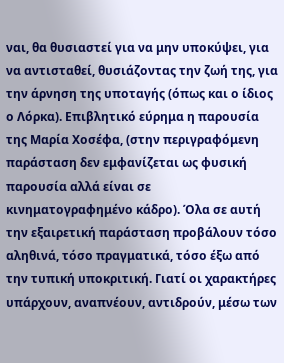ναι, θα θυσιαστεί για να μην υποκύψει, για να αντισταθεί, θυσιάζοντας την ζωή της, για την άρνηση της υποταγής (όπως και ο ίδιος ο Λόρκα). Επιβλητικό εύρημα η παρουσία της Μαρία Χοσέφα, (στην περιγραφόμενη παράσταση δεν εμφανίζεται ως φυσική παρουσία αλλά είναι σε κινηματογραφημένο κάδρο). Όλα σε αυτή την εξαιρετική παράσταση προβάλουν τόσο αληθινά, τόσο πραγματικά, τόσο έξω από την τυπική υποκριτική. Γιατί οι χαρακτήρες υπάρχουν, αναπνέουν, αντιδρούν, μέσω των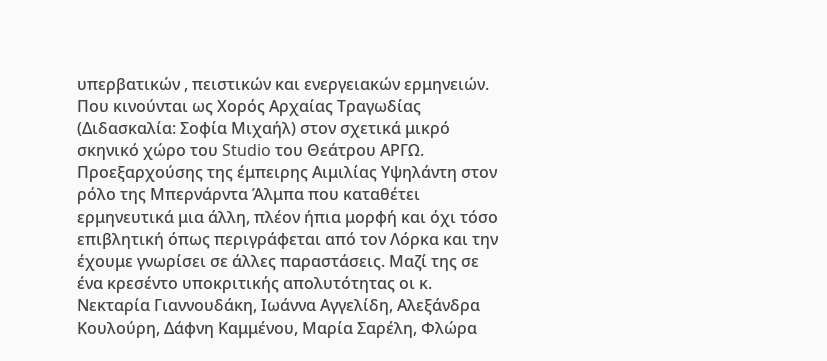υπερβατικών , πειστικών και ενεργειακών ερμηνειών. Που κινούνται ως Χορός Αρχαίας Τραγωδίας (Διδασκαλία: Σοφία Μιχαήλ) στον σχετικά μικρό σκηνικό χώρο του Studio του Θεάτρου ΑΡΓΩ. Προεξαρχούσης της έμπειρης Αιμιλίας Υψηλάντη στον ρόλο της Μπερνάρντα Άλμπα που καταθέτει ερμηνευτικά μια άλλη, πλέον ήπια μορφή και όχι τόσο επιβλητική όπως περιγράφεται από τον Λόρκα και την έχουμε γνωρίσει σε άλλες παραστάσεις. Μαζί της σε ένα κρεσέντο υποκριτικής απολυτότητας οι κ. Νεκταρία Γιαννουδάκη, Ιωάννα Αγγελίδη, Αλεξάνδρα Κουλούρη, Δάφνη Καμμένου, Μαρία Σαρέλη, Φλώρα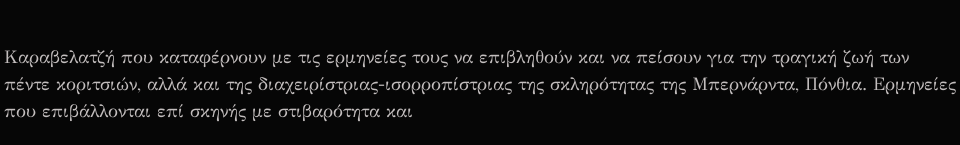Καραβελατζή που καταφέρνουν με τις ερμηνείες τους να επιβληθούν και να πείσουν για την τραγική ζωή των πέντε κοριτσιών, αλλά και της διαχειρίστριας-ισορροπίστριας της σκληρότητας της Μπερνάρντα, Πόνθια. Ερμηνείες που επιβάλλονται επί σκηνής με στιβαρότητα και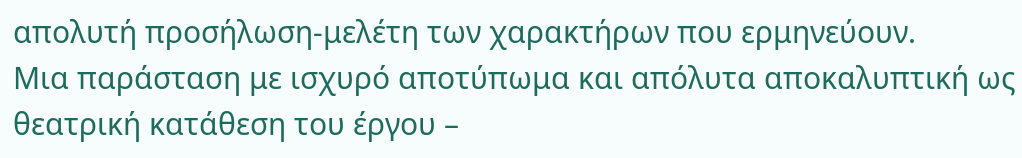απολυτή προσήλωση-μελέτη των χαρακτήρων που ερμηνεύουν.
Μια παράσταση με ισχυρό αποτύπωμα και απόλυτα αποκαλυπτική ως θεατρική κατάθεση του έργου –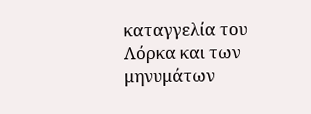καταγγελία του Λόρκα και των μηνυμάτων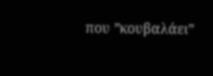που ”κουβαλάει”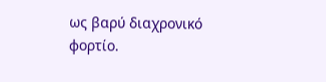ως βαρύ διαχρονικό φορτίο.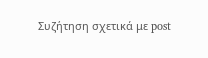Συζήτηση σχετικά με post